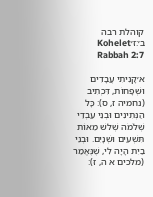קוהלת רבה ב׳:ז׳Kohelet Rabbah 2:7

א׳קָנִיתִי עֲבָדִים וּשְׁפָחוֹת, דִּכְתִיב (נחמיה ז, ס): כָּל הַנְּתִינִים וּבְנֵי עַבְדֵי שְׁלֹמֹה שְׁלשׁ מֵאוֹת תִּשְׁעִים וּשְׁנָיִם. וּבְנֵי בַיִת הָיָה לִי, שֶׁנֶּאֱמַר (מלכים א ה, ז):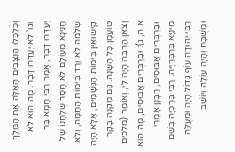וְכִלְכְּלוּ הַנִּצָּבִים הָאֵלֶּה אֶת הַמֶּלֶךְ וגו' לֹא יְעַדְּרוּ דָּבָר. מָה הוּא לֹא יְעַדְּרוּ דָבָר, אָמַר רַבִּי חָמָא בַּר חֲנִינָא מֵעוֹלָם לֹא חָסַר שֻׁלְחָנוֹ שֶׁל שְׁלֹמֹה לֹא וֶרֶד בִּימוֹת הַחַמָּה, וְלֹא קִישׁוּאִין בִּימוֹת הַגְּשָׁמִים, אֶלָּא הָיָה טוֹעֲמָן כָּל הַשָּׁנָה. גַּם מִקְנֶה בָקָר וָצֹאן הַרְבֵּה הָיָה לִי, וְאוֹמֵר (מלכים א ה, ג): וּבַרְבֻּרִים אֲבוּסִים, מָה הוּא וּבַרְבֻּרִים אֲבוּסִים, רַבָּנָן אָמְרֵי מִינַיָּא בִּרְבְּרַיָּיה. רַבִּי בֶּרֶכְיָה בְּשֵׁם רַבִּי יְהוּדָה עוֹף גָּדוֹל הָיָה וּמְעֻלֶּה וּמְשֻׁבָּח וְהָיָה עוֹלֶה וְיוֹשֵׁב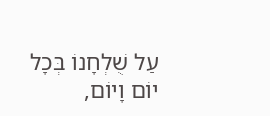עַל שֻׁלְחָנוֹ בְּכָל יוֹם וָיוֹם,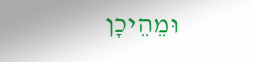וּמֵהֵיכָן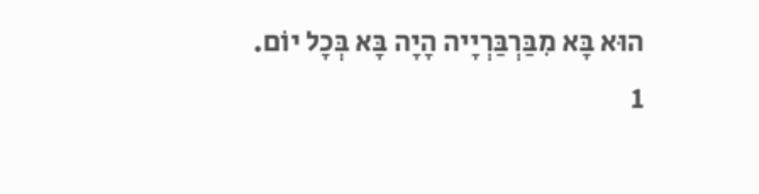הוּא בָּא מִבַּרְבַּרְיָיה הָיָה בָּא בְּכָל יוֹם.
1